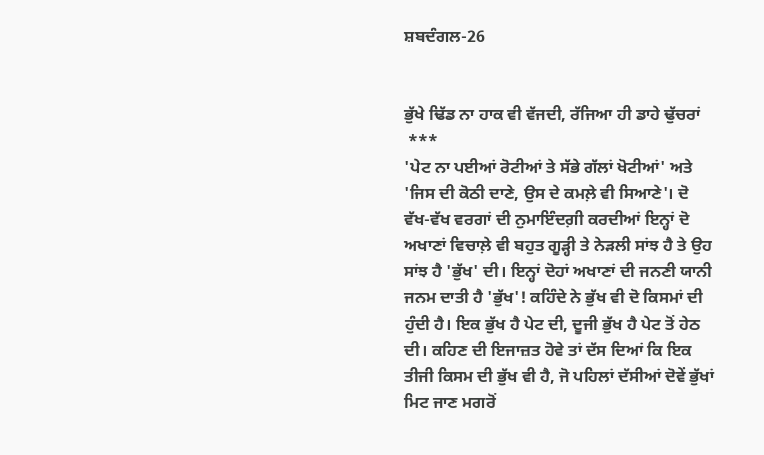ਸ਼ਬਦੰਗਲ-26


ਭੁੱਖੇ ਢਿੱਡ ਨਾ ਹਾਕ ਵੀ ਵੱਜਦੀ, ਰੱਜਿਆ ਹੀ ਡਾਹੇ ਢੁੱਚਰਾਂ
 ***
'ਪੇਟ ਨਾ ਪਈਆਂ ਰੋਟੀਆਂ ਤੇ ਸੱਭੇ ਗੱਲਾਂ ਖੋਟੀਆਂ' ਅਤੇ 'ਜਿਸ ਦੀ ਕੋਠੀ ਦਾਣੇ, ਉਸ ਦੇ ਕਮਲ਼ੇ ਵੀ ਸਿਆਣੇ'। ਦੋ ਵੱਖ-ਵੱਖ ਵਰਗਾਂ ਦੀ ਨੁਮਾਇੰਦਗ਼ੀ ਕਰਦੀਆਂ ਇਨ੍ਹਾਂ ਦੋ ਅਖਾਣਾਂ ਵਿਚਾਲ਼ੇ ਵੀ ਬਹੁਤ ਗੂੜ੍ਹੀ ਤੇ ਨੇੜਲੀ ਸਾਂਝ ਹੈ ਤੇ ਉਹ ਸਾਂਝ ਹੈ 'ਭੁੱਖ' ਦੀ। ਇਨ੍ਹਾਂ ਦੋਹਾਂ ਅਖਾਣਾਂ ਦੀ ਜਨਣੀ ਯਾਨੀ ਜਨਮ ਦਾਤੀ ਹੈ 'ਭੁੱਖ'! ਕਹਿੰਦੇ ਨੇ ਭੁੱਖ ਵੀ ਦੋ ਕਿਸਮਾਂ ਦੀ ਹੁੰਦੀ ਹੈ। ਇਕ ਭੁੱਖ ਹੈ ਪੇਟ ਦੀ, ਦੂਜੀ ਭੁੱਖ ਹੈ ਪੇਟ ਤੋਂ ਹੇਠ ਦੀ। ਕਹਿਣ ਦੀ ਇਜਾਜ਼ਤ ਹੋਵੇ ਤਾਂ ਦੱਸ ਦਿਆਂ ਕਿ ਇਕ ਤੀਜੀ ਕਿਸਮ ਦੀ ਭੁੱਖ ਵੀ ਹੈ, ਜੋ ਪਹਿਲਾਂ ਦੱਸੀਆਂ ਦੋਵੇਂ ਭੁੱਖਾਂ ਮਿਟ ਜਾਣ ਮਗਰੋਂ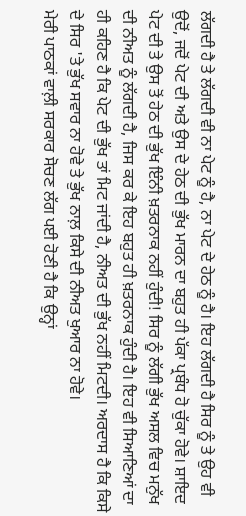ਲੱਗਦੀ ਹੈ ਤੇ ਲੱਗਦੀ ਵੀ ਨਾ ਪੇਟ ਨੂੰ ਹੈ, ਨਾ ਪੇਟ ਦੇ ਹੇਠ ਨੂੰ ਹੈ। ਇਹ ਲੱਗਦੀ ਹੈ ਸਿਰ ਨੂੰ ਤੇ ਉਹ ਵੀ ਉਦੋਂ, ਜਦੋਂ ਪੇਟ ਦੀ ਅਤੇ ਉਸ ਦੇ ਹੇਠ ਦੀ ਭੁੱਖ ਮਾਰਨ ਦਾ ਬਹੁਤ ਹੀ ਪੱਕਾ ਪ੍ਰਬੰਧ ਹੋ ਚੁੱਕਾ ਹੋਵੇ। ਸ਼ਾਇਦ ਪੇਟ ਦੀ ਤੇ ਉਸ ਤੋਂ ਹੇਠ ਦੀ ਭੁੱਖ ਇੰਨੀ ਖ਼ਤਰਨਾਕ ਨਹੀਂ ਹੁੰਦੀ! ਸਿਰ ਨੂੰ ਲੱਗੀ ਭੁੱਖ ਅਸਲ ਵਿਚ ਮਨੁੱਖ ਦੀ ਨੀਅਤ ਨੂੰ ਲੱਗਦੀ ਹੈ, ਜਿਸ ਕਰ ਕੇ ਇਹ ਬਹੁਤ ਹੀ ਖ਼ਤਰਨਾਕ ਹੁੰਦੀ ਹੈ। ਇਹ ਵੀ ਸਿਆਣਿਆਂ ਦਾ ਹੀ ਕਹਿਣ ਹੈ ਕਿ ਪੇਟ ਦੀ ਭੁੱਖ ਤਾਂ ਮਿਟ ਜਾਂਦੀ ਹੈ, ਨੀਅਤ ਦੀ ਭੁੱਖ ਨਹੀਂ ਮਿਟਦੀ। ਅਰਦਾਸ ਹੈ ਕਿ ਕਿਸੇ ਦੇ ਸਿਰ 'ਤੇ ਭੁੱਖ ਸਵਾਰ ਨਾ ਹੋਵੇ ਤੇ ਭੁੱਖ ਨਾਲ਼ ਕਿਸੇ ਦੀ ਨੀਅਤ ਖੁਆਰ ਨਾ ਹੋਵੇ।
ਮੇਰੀ ਪਾਠਕਾਂ ਵਾਲ਼ੀ ਸਰਕਾਰ ਸੋਚਣ ਲੱਗ ਪਈ ਹੋਣੀ ਹੈ ਕਿ ਉਨ੍ਹਾਂ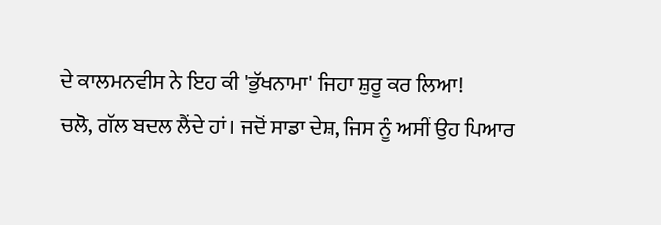ਦੇ ਕਾਲਮਨਵੀਸ ਨੇ ਇਹ ਕੀ 'ਭੁੱਖਨਾਮਾ' ਜਿਹਾ ਸ਼ੁਰੂ ਕਰ ਲਿਆ!
ਚਲੋ, ਗੱਲ ਬਦਲ ਲੈਂਦੇ ਹਾਂ। ਜਦੋਂ ਸਾਡਾ ਦੇਸ਼, ਜਿਸ ਨੂੰ ਅਸੀਂ ਉਹ ਪਿਆਰ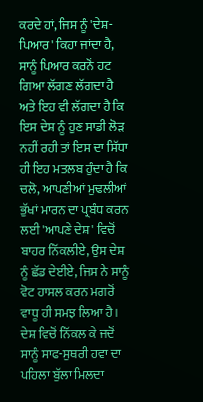ਕਰਦੇ ਹਾਂ, ਜਿਸ ਨੂੰ 'ਦੇਸ਼-ਪਿਆਰ' ਕਿਹਾ ਜਾਂਦਾ ਹੈ, ਸਾਨੂੰ ਪਿਆਰ ਕਰਨੋਂ ਹਟ ਗਿਆ ਲੱਗਣ ਲੱਗਦਾ ਹੈ ਅਤੇ ਇਹ ਵੀ ਲੱਗਦਾ ਹੈ ਕਿ ਇਸ ਦੇਸ਼ ਨੂੰ ਹੁਣ ਸਾਡੀ ਲੋੜ ਨਹੀਂ ਰਹੀ ਤਾਂ ਇਸ ਦਾ ਸਿੱਧਾ ਹੀ ਇਹ ਮਤਲਬ ਹੁੰਦਾ ਹੈ ਕਿ ਚਲੋ, ਆਪਣੀਆਂ ਮੁਢਲੀਆਂ ਭੁੱਖਾਂ ਮਾਰਨ ਦਾ ਪ੍ਰਬੰਧ ਕਰਨ ਲਈ 'ਆਪਣੇ ਦੇਸ਼' ਵਿਚੋਂ ਬਾਹਰ ਨਿੱਕਲੀਏ, ਉਸ ਦੇਸ਼ ਨੂੰ ਛੱਡ ਦੇਈਏ, ਜਿਸ ਨੇ ਸਾਨੂੰ ਵੋਟ ਹਾਸਲ ਕਰਨ ਮਗਰੋਂ ਵਾਧੂ ਹੀ ਸਮਝ ਲਿਆ ਹੈ। ਦੇਸ਼ ਵਿਚੋਂ ਨਿੱਕਲ ਕੇ ਜਦੋਂ ਸਾਨੂੰ ਸਾਫ-ਸੁਥਰੀ ਹਵਾ ਦਾ ਪਹਿਲਾ ਬੁੱਲਾ ਮਿਲਦਾ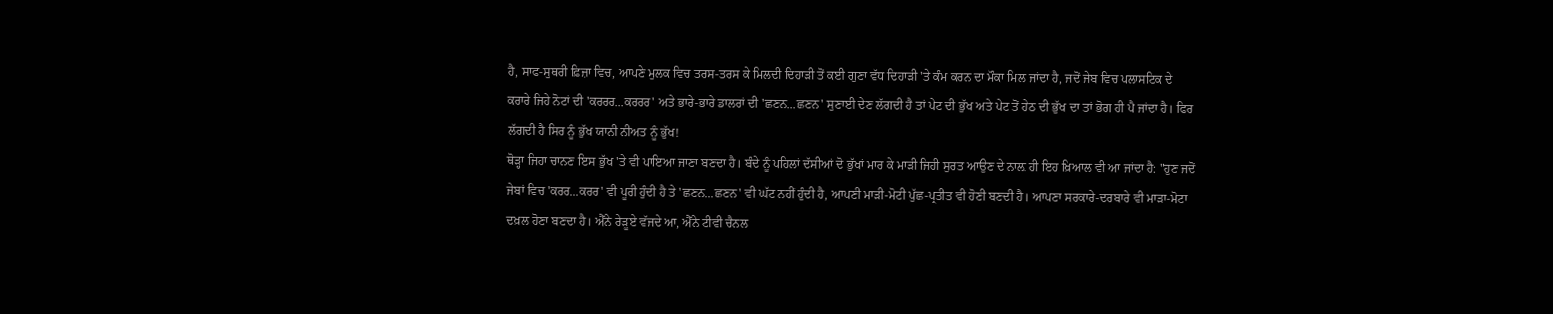ਹੈ, ਸਾਫ-ਸੁਥਰੀ ਫ਼ਿਜ਼ਾ ਵਿਚ, ਆਪਣੇ ਮੁਲਕ ਵਿਚ ਤਰਸ-ਤਰਸ ਕੇ ਮਿਲਦੀ ਦਿਹਾੜੀ ਤੋਂ ਕਈ ਗੁਣਾ ਵੱਧ ਦਿਹਾੜੀ 'ਤੇ ਕੰਮ ਕਰਨ ਦਾ ਮੌਕਾ ਮਿਲ ਜਾਂਦਾ ਹੈ, ਜਦੋਂ ਜੇਬ ਵਿਚ ਪਲਾਸਟਿਕ ਦੇ ਕਰਾਰੇ ਜਿਹੇ ਨੋਟਾਂ ਦੀ 'ਕਰਰਰ...ਕਰਰਰ' ਅਤੇ ਭਾਰੇ-ਭਾਰੇ ਡਾਲਰਾਂ ਦੀ 'ਛਣਨ...ਛਣਨ' ਸੁਣਾਈ ਦੇਣ ਲੱਗਦੀ ਹੈ ਤਾਂ ਪੇਟ ਦੀ ਭੁੱਖ ਅਤੇ ਪੇਟ ਤੋਂ ਹੇਠ ਦੀ ਭੁੱਖ ਦਾ ਤਾਂ ਭੋਗ ਹੀ ਪੈ ਜਾਂਦਾ ਹੈ। ਫਿਰ ਲੱਗਦੀ ਹੈ ਸਿਰ ਨੂੰ ਭੁੱਖ ਯਾਨੀ ਨੀਅਤ ਨੂੰ ਭੁੱਖ!
ਥੋੜ੍ਹਾ ਜਿਹਾ ਚਾਨਣ ਇਸ ਭੁੱਖ 'ਤੇ ਵੀ ਪਾਇਆ ਜਾਣਾ ਬਣਦਾ ਹੈ। ਬੰਦੇ ਨੂੰ ਪਹਿਲਾਂ ਦੱਸੀਆਂ ਦੋ ਭੁੱਖਾਂ ਮਾਰ ਕੇ ਮਾੜੀ ਜਿਹੀ ਸੁਰਤ ਆਉਣ ਦੇ ਨਾਲ਼ ਹੀ ਇਹ ਖ਼ਿਆਲ ਵੀ ਆ ਜਾਂਦਾ ਹੈ: "ਹੁਣ ਜਦੋਂ ਜੇਬਾਂ ਵਿਚ 'ਕਰਰ...ਕਰਰ' ਵੀ ਪੂਰੀ ਹੁੰਦੀ ਹੈ ਤੇ 'ਛਣਨ...ਛਣਨ' ਵੀ ਘੱਟ ਨਹੀਂ ਹੁੰਦੀ ਹੈ, ਆਪਣੀ ਮਾੜੀ-ਮੋਟੀ ਪੁੱਛ-ਪ੍ਰਤੀਤ ਵੀ ਹੋਣੀ ਬਣਦੀ ਹੈ। ਆਪਣਾ ਸਰਕਾਰੇ-ਦਰਬਾਰੇ ਵੀ ਮਾੜਾ-ਮੋਟਾ ਦਖ਼ਲ ਹੋਣਾ ਬਣਦਾ ਹੈ। ਐੱਨੇ ਰੇੜੂਏ ਵੱਜਦੇ ਆ, ਐੱਨੇ ਟੀਵੀ ਚੈਨਲ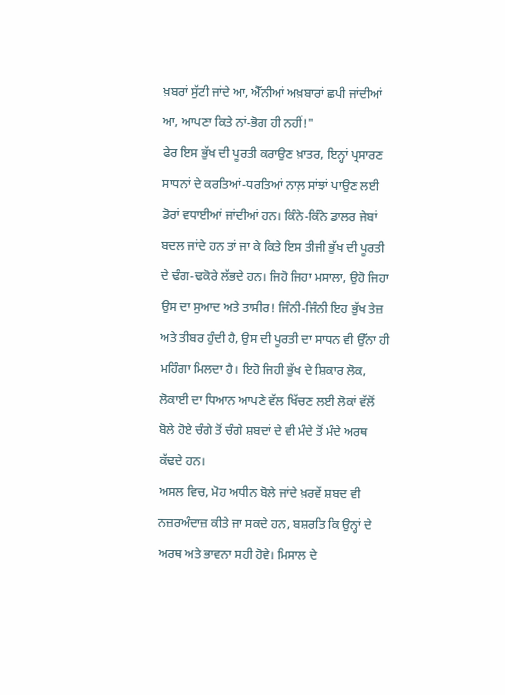ਖ਼ਬਰਾਂ ਸੁੱਟੀ ਜਾਂਦੇ ਆ, ਐੱਨੀਆਂ ਅਖ਼ਬਾਰਾਂ ਛਪੀ ਜਾਂਦੀਆਂ ਆ, ਆਪਣਾ ਕਿਤੇ ਨਾਂ-ਭੋਗ ਹੀ ਨਹੀਂ!"
ਫੇਰ ਇਸ ਭੁੱਖ ਦੀ ਪੂਰਤੀ ਕਰਾਉਣ ਖ਼ਾਤਰ, ਇਨ੍ਹਾਂ ਪ੍ਰਸਾਰਣ ਸਾਧਨਾਂ ਦੇ ਕਰਤਿਆਂ-ਧਰਤਿਆਂ ਨਾਲ਼ ਸਾਂਝਾਂ ਪਾਉਣ ਲਈ ਡੋਰਾਂ ਵਧਾਈਆਂ ਜਾਂਦੀਆਂ ਹਨ। ਕਿੰਨੇ-ਕਿੰਨੇ ਡਾਲਰ ਜੇਬਾਂ ਬਦਲ ਜਾਂਦੇ ਹਨ ਤਾਂ ਜਾ ਕੇ ਕਿਤੇ ਇਸ ਤੀਜੀ ਭੁੱਖ ਦੀ ਪੂਰਤੀ ਦੇ ਢੰਗ-ਢਕੋਰੇ ਲੱਭਦੇ ਹਨ। ਜਿਹੋ ਜਿਹਾ ਮਸਾਲਾ, ਉਹੋ ਜਿਹਾ ਉਸ ਦਾ ਸੁਆਦ ਅਤੇ ਤਾਸੀਰ! ਜਿੰਨੀ-ਜਿੰਨੀ ਇਹ ਭੁੱਖ ਤੇਜ਼ ਅਤੇ ਤੀਬਰ ਹੁੰਦੀ ਹੈ, ਉਸ ਦੀ ਪੂਰਤੀ ਦਾ ਸਾਧਨ ਵੀ ਉੱਨਾ ਹੀ ਮਹਿੰਗਾ ਮਿਲਦਾ ਹੈ। ਇਹੋ ਜਿਹੀ ਭੁੱਖ ਦੇ ਸ਼ਿਕਾਰ ਲੋਕ, ਲੋਕਾਈ ਦਾ ਧਿਆਨ ਆਪਣੇ ਵੱਲ ਖਿੱਚਣ ਲਈ ਲੋਕਾਂ ਵੱਲੋਂ ਬੋਲੇ ਹੋਏ ਚੰਗੇ ਤੋਂ ਚੰਗੇ ਸ਼ਬਦਾਂ ਦੇ ਵੀ ਮੰਦੇ ਤੋਂ ਮੰਦੇ ਅਰਥ ਕੱਢਦੇ ਹਨ।
ਅਸਲ ਵਿਚ, ਮੋਹ ਅਧੀਨ ਬੋਲੇ ਜਾਂਦੇ ਖ਼ਰਵੇਂ ਸ਼ਬਦ ਵੀ ਨਜ਼ਰਅੰਦਾਜ਼ ਕੀਤੇ ਜਾ ਸਕਦੇ ਹਨ, ਬਸ਼ਰਤਿ ਕਿ ਉਨ੍ਹਾਂ ਦੇ ਅਰਥ ਅਤੇ ਭਾਵਨਾ ਸਹੀ ਹੋਵੇ। ਮਿਸਾਲ ਦੇ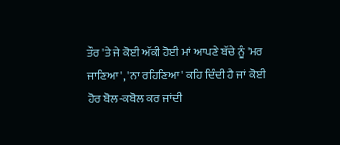ਤੌਰ 'ਤੇ ਜੇ ਕੋਈ ਅੱਕੀ ਹੋਈ ਮਾਂ ਆਪਣੇ ਬੱਚੇ ਨੂੰ 'ਮਰ ਜਾਣਿਆ', 'ਨਾ ਰਹਿਣਿਆ' ਕਹਿ ਦਿੰਦੀ ਹੈ ਜਾਂ ਕੋਈ ਹੋਰ ਬੋਲ-ਕਬੋਲ ਕਰ ਜਾਂਦੀ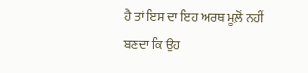ਹੈ ਤਾਂ ਇਸ ਦਾ ਇਹ ਅਰਥ ਮੂਲ਼ੋਂ ਨਹੀਂ ਬਣਦਾ ਕਿ ਉਹ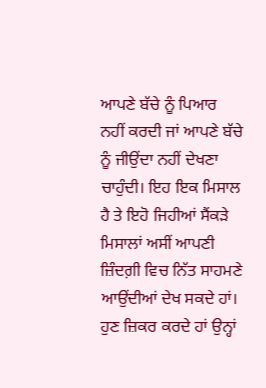ਆਪਣੇ ਬੱਚੇ ਨੂੰ ਪਿਆਰ ਨਹੀਂ ਕਰਦੀ ਜਾਂ ਆਪਣੇ ਬੱਚੇ ਨੂੰ ਜੀਉਂਦਾ ਨਹੀਂ ਦੇਖਣਾ ਚਾਹੁੰਦੀ। ਇਹ ਇਕ ਮਿਸਾਲ ਹੈ ਤੇ ਇਹੋ ਜਿਹੀਆਂ ਸੈਂਕੜੇ ਮਿਸਾਲਾਂ ਅਸੀਂ ਆਪਣੀ ਜ਼ਿੰਦਗ਼ੀ ਵਿਚ ਨਿੱਤ ਸਾਹਮਣੇ ਆਉਂਦੀਆਂ ਦੇਖ ਸਕਦੇ ਹਾਂ।
ਹੁਣ ਜ਼ਿਕਰ ਕਰਦੇ ਹਾਂ ਉਨ੍ਹਾਂ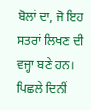ਬੋਲਾਂ ਦਾ, ਜੋ ਇਹ ਸਤਰਾਂ ਲਿਖਣ ਦੀ ਵਜ੍ਹਾ ਬਣੇ ਹਨ। ਪਿਛਲੇ ਦਿਨੀਂ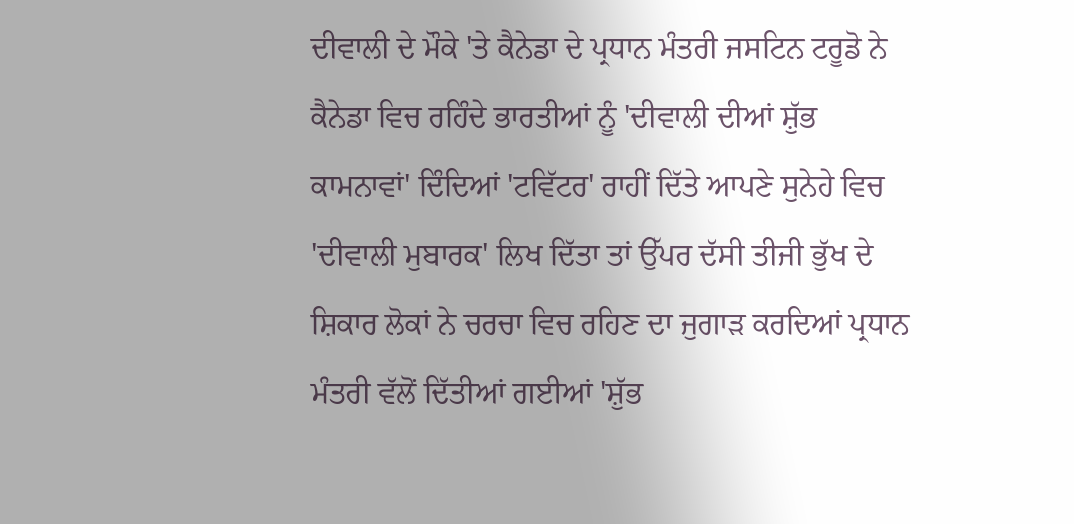ਦੀਵਾਲੀ ਦੇ ਮੌਕੇ 'ਤੇ ਕੈਨੇਡਾ ਦੇ ਪ੍ਰਧਾਨ ਮੰਤਰੀ ਜਸਟਿਨ ਟਰੂਡੋ ਨੇ ਕੈਨੇਡਾ ਵਿਚ ਰਹਿੰਦੇ ਭਾਰਤੀਆਂ ਨੂੰ 'ਦੀਵਾਲੀ ਦੀਆਂ ਸ਼ੁੱਭ ਕਾਮਨਾਵਾਂ' ਦਿੰਦਿਆਂ 'ਟਵਿੱਟਰ' ਰਾਹੀਂ ਦਿੱਤੇ ਆਪਣੇ ਸੁਨੇਹੇ ਵਿਚ 'ਦੀਵਾਲੀ ਮੁਬਾਰਕ' ਲਿਖ ਦਿੱਤਾ ਤਾਂ ਉੱਪਰ ਦੱਸੀ ਤੀਜੀ ਭੁੱਖ ਦੇ ਸ਼ਿਕਾਰ ਲੋਕਾਂ ਨੇ ਚਰਚਾ ਵਿਚ ਰਹਿਣ ਦਾ ਜੁਗਾੜ ਕਰਦਿਆਂ ਪ੍ਰਧਾਨ ਮੰਤਰੀ ਵੱਲੋਂ ਦਿੱਤੀਆਂ ਗਈਆਂ 'ਸ਼ੁੱਭ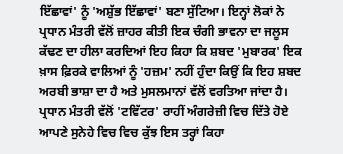ਇੱਛਾਵਾਂ' ਨੂੰ 'ਅਸ਼ੁੱਭ ਇੱਛਾਵਾਂ' ਬਣਾ ਸੁੱਟਿਆ। ਇਨ੍ਹਾਂ ਲੋਕਾਂ ਨੇ ਪ੍ਰਧਾਨ ਮੰਤਰੀ ਵੱਲੋਂ ਜ਼ਾਹਰ ਕੀਤੀ ਇਕ ਚੰਗੀ ਭਾਵਨਾ ਦਾ ਜਲੂਸ ਕੱਢਣ ਦਾ ਹੀਲਾ ਕਰਦਿਆਂ ਇਹ ਕਿਹਾ ਕਿ ਸ਼ਬਦ 'ਮੁਬਾਰਕ' ਇਕ ਖ਼ਾਸ ਫ਼ਿਰਕੇ ਵਾਲਿਆਂ ਨੂੰ 'ਹਜ਼ਮ' ਨਹੀਂ ਹੁੰਦਾ ਕਿਉਂ ਕਿ ਇਹ ਸ਼ਬਦ ਅਰਬੀ ਭਾਸ਼ਾ ਦਾ ਹੈ ਅਤੇ ਮੁਸਲਮਾਨਾਂ ਵੱਲੋਂ ਵਰਤਿਆ ਜਾਂਦਾ ਹੈ।
ਪ੍ਰਧਾਨ ਮੰਤਰੀ ਵੱਲੋਂ 'ਟਵਿੱਟਰ' ਰਾਹੀਂ ਅੰਗਰੇਜ਼ੀ ਵਿਚ ਦਿੱਤੇ ਹੋਏ ਆਪਣੇ ਸੁਨੇਹੇ ਵਿਚ ਵਿਚ ਕੁੱਝ ਇਸ ਤਰ੍ਹਾਂ ਕਿਹਾ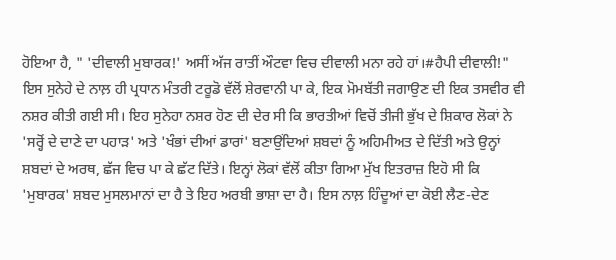ਹੋਇਆ ਹੈ, " 'ਦੀਵਾਲੀ ਮੁਬਾਰਕ!' ਅਸੀਂ ਅੱਜ ਰਾਤੀਂ ਔਟਵਾ ਵਿਚ ਦੀਵਾਲੀ ਮਨਾ ਰਹੇ ਹਾਂ।#ਹੈਪੀ ਦੀਵਾਲੀ!" ਇਸ ਸੁਨੇਹੇ ਦੇ ਨਾਲ਼ ਹੀ ਪ੍ਰਧਾਨ ਮੰਤਰੀ ਟਰੂਡੋ ਵੱਲੋਂ ਸ਼ੇਰਵਾਨੀ ਪਾ ਕੇ, ਇਕ ਮੋਮਬੱਤੀ ਜਗਾਉਣ ਦੀ ਇਕ ਤਸਵੀਰ ਵੀ ਨਸ਼ਰ ਕੀਤੀ ਗਈ ਸੀ। ਇਹ ਸੁਨੇਹਾ ਨਸ਼ਰ ਹੋਣ ਦੀ ਦੇਰ ਸੀ ਕਿ ਭਾਰਤੀਆਂ ਵਿਚੋਂ ਤੀਜੀ ਭੁੱਖ ਦੇ ਸ਼ਿਕਾਰ ਲੋਕਾਂ ਨੇ 'ਸਰ੍ਹੋਂ ਦੇ ਦਾਣੇ ਦਾ ਪਹਾੜ' ਅਤੇ 'ਖੰਭਾਂ ਦੀਆਂ ਡਾਰਾਂ' ਬਣਾਉਂਦਿਆਂ ਸ਼ਬਦਾਂ ਨੂੰ ਅਹਿਮੀਅਤ ਦੇ ਦਿੱਤੀ ਅਤੇ ਉਨ੍ਹਾਂ ਸ਼ਬਦਾਂ ਦੇ ਅਰਥ, ਛੱਜ ਵਿਚ ਪਾ ਕੇ ਛੱਟ ਦਿੱਤੇ। ਇਨ੍ਹਾਂ ਲੋਕਾਂ ਵੱਲੋਂ ਕੀਤਾ ਗਿਆ ਮੁੱਖ ਇਤਰਾਜ਼ ਇਹੋ ਸੀ ਕਿ 'ਮੁਬਾਰਕ' ਸ਼ਬਦ ਮੁਸਲਮਾਨਾਂ ਦਾ ਹੈ ਤੇ ਇਹ ਅਰਬੀ ਭਾਸ਼ਾ ਦਾ ਹੈ। ਇਸ ਨਾਲ਼ ਹਿੰਦੂਆਂ ਦਾ ਕੋਈ ਲੈਣ-ਦੇਣ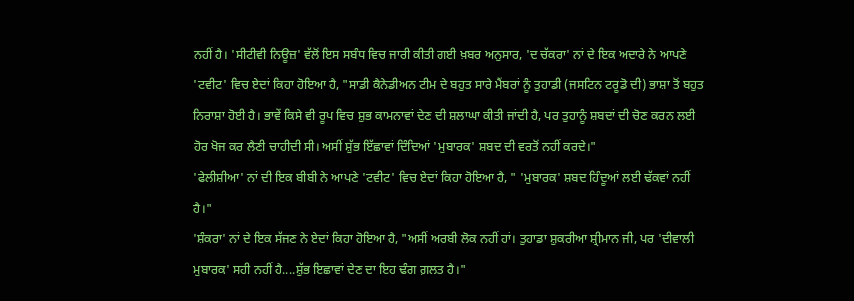ਨਹੀਂ ਹੈ। 'ਸੀਟੀਵੀ ਨਿਊਜ਼' ਵੱਲੋਂ ਇਸ ਸਬੰਧ ਵਿਚ ਜਾਰੀ ਕੀਤੀ ਗਈ ਖ਼ਬਰ ਅਨੁਸਾਰ, 'ਦ ਚੱਕਰਾ' ਨਾਂ ਦੇ ਇਕ ਅਦਾਰੇ ਨੇ ਆਪਣੇ 'ਟਵੀਟ' ਵਿਚ ਏਦਾਂ ਕਿਹਾ ਹੋਇਆ ਹੈ, "ਸਾਡੀ ਕੈਨੇਡੀਅਨ ਟੀਮ ਦੇ ਬਹੁਤ ਸਾਰੇ ਮੈਂਬਰਾਂ ਨੂੰ ਤੁਹਾਡੀ (ਜਸਟਿਨ ਟਰੂਡੋ ਦੀ) ਭਾਸ਼ਾ ਤੋਂ ਬਹੁਤ ਨਿਰਾਸ਼ਾ ਹੋਈ ਹੈ। ਭਾਵੇਂ ਕਿਸੇ ਵੀ ਰੂਪ ਵਿਚ ਸ਼ੁਭ ਕਾਮਨਾਵਾਂ ਦੇਣ ਦੀ ਸ਼ਲਾਘਾ ਕੀਤੀ ਜਾਂਦੀ ਹੈ, ਪਰ ਤੁਹਾਨੂੰ ਸ਼ਬਦਾਂ ਦੀ ਚੋਣ ਕਰਨ ਲਈ ਹੋਰ ਖੋਜ ਕਰ ਲੈਣੀ ਚਾਹੀਦੀ ਸੀ। ਅਸੀਂ ਸ਼ੁੱਭ ਇੱਛਾਵਾਂ ਦਿੰਦਿਆਂ 'ਮੁਬਾਰਕ' ਸ਼ਬਦ ਦੀ ਵਰਤੋਂ ਨਹੀਂ ਕਰਦੇ।"
'ਫੇਲੀਸ਼ੀਆ' ਨਾਂ ਦੀ ਇਕ ਬੀਬੀ ਨੇ ਆਪਣੇ 'ਟਵੀਟ' ਵਿਚ ਏਦਾਂ ਕਿਹਾ ਹੋਇਆ ਹੈ, " 'ਮੁਬਾਰਕ' ਸ਼ਬਦ ਹਿੰਦੂਆਂ ਲਈ ਢੱਕਵਾਂ ਨਹੀਂ ਹੈ।"
'ਸ਼ੰਕਰਾ' ਨਾਂ ਦੇ ਇਕ ਸੱਜਣ ਨੇ ਏਦਾਂ ਕਿਹਾ ਹੋਇਆ ਹੈ, "ਅਸੀਂ ਅਰਬੀ ਲੋਕ ਨਹੀਂ ਹਾਂ। ਤੁਹਾਡਾ ਸ਼ੁਕਰੀਆ ਸ਼੍ਰੀਮਾਨ ਜੀ, ਪਰ 'ਦੀਵਾਲੀ ਮੁਬਾਰਕ' ਸਹੀ ਨਹੀਂ ਹੈ....ਸ਼ੁੱਭ ਇਛਾਵਾਂ ਦੇਣ ਦਾ ਇਹ ਢੰਗ ਗ਼ਲਤ ਹੈ।"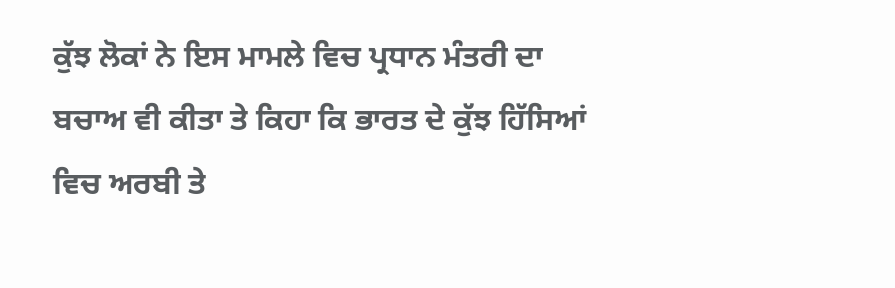ਕੁੱਝ ਲੋਕਾਂ ਨੇ ਇਸ ਮਾਮਲੇ ਵਿਚ ਪ੍ਰਧਾਨ ਮੰਤਰੀ ਦਾ ਬਚਾਅ ਵੀ ਕੀਤਾ ਤੇ ਕਿਹਾ ਕਿ ਭਾਰਤ ਦੇ ਕੁੱਝ ਹਿੱਸਿਆਂ ਵਿਚ ਅਰਬੀ ਤੇ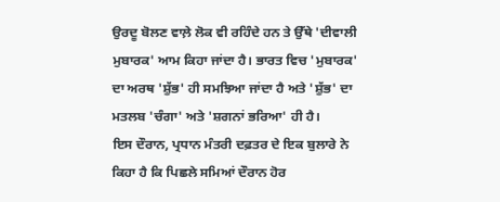ਉਰਦੂ ਬੋਲਣ ਵਾਲ਼ੇ ਲੋਕ ਵੀ ਰਹਿੰਦੇ ਹਨ ਤੇ ਉੱਥੇ 'ਦੀਵਾਲੀ ਮੁਬਾਰਕ' ਆਮ ਕਿਹਾ ਜਾਂਦਾ ਹੈ। ਭਾਰਤ ਵਿਚ 'ਮੁਬਾਰਕ' ਦਾ ਅਰਥ 'ਸ਼ੁੱਭ' ਹੀ ਸਮਝਿਆ ਜਾਂਦਾ ਹੈ ਅਤੇ 'ਸ਼ੁੱਭ' ਦਾ ਮਤਲਬ 'ਚੰਗਾ' ਅਤੇ 'ਸ਼ਗਨਾਂ ਭਰਿਆ' ਹੀ ਹੈ।
ਇਸ ਦੌਰਾਨ, ਪ੍ਰਧਾਨ ਮੰਤਰੀ ਦਫ਼ਤਰ ਦੇ ਇਕ ਬੁਲਾਰੇ ਨੇ ਕਿਹਾ ਹੈ ਕਿ ਪਿਛਲੇ ਸਮਿਆਂ ਦੌਰਾਨ ਹੋਰ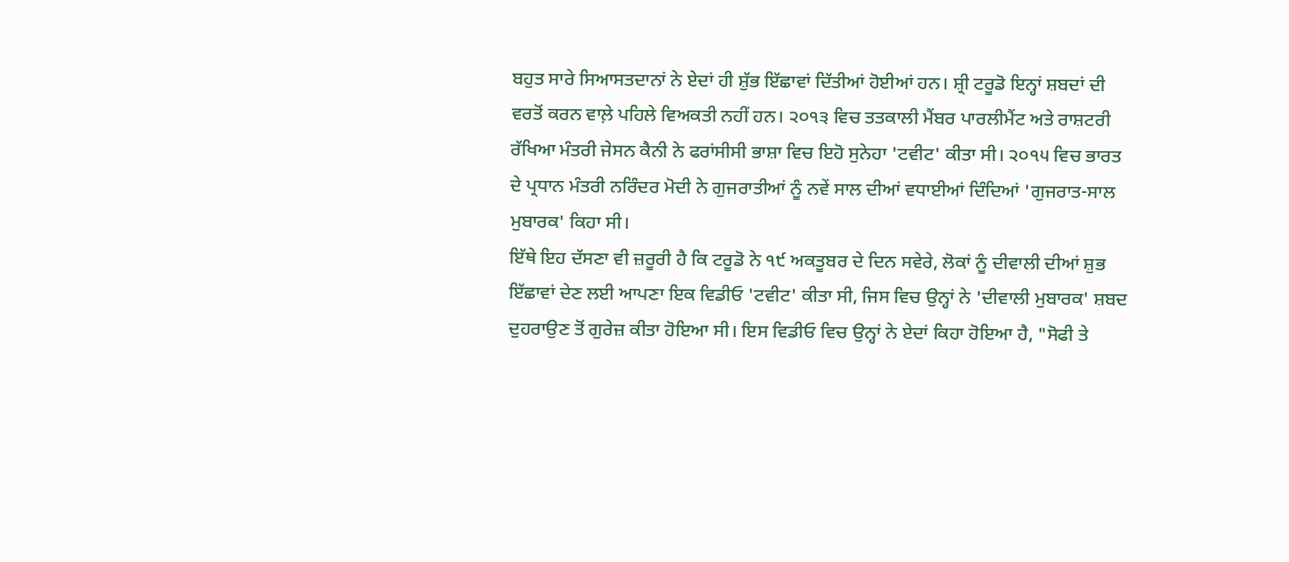ਬਹੁਤ ਸਾਰੇ ਸਿਆਸਤਦਾਨਾਂ ਨੇ ਏਦਾਂ ਹੀ ਸ਼ੁੱਭ ਇੱਛਾਵਾਂ ਦਿੱਤੀਆਂ ਹੋਈਆਂ ਹਨ। ਸ਼੍ਰੀ ਟਰੂਡੋ ਇਨ੍ਹਾਂ ਸ਼ਬਦਾਂ ਦੀ ਵਰਤੋਂ ਕਰਨ ਵਾਲ਼ੇ ਪਹਿਲੇ ਵਿਅਕਤੀ ਨਹੀਂ ਹਨ। ੨੦੧੩ ਵਿਚ ਤਤਕਾਲੀ ਮੈਂਬਰ ਪਾਰਲੀਮੈਂਟ ਅਤੇ ਰਾਸ਼ਟਰੀ ਰੱਖਿਆ ਮੰਤਰੀ ਜੇਸਨ ਕੈਨੀ ਨੇ ਫਰਾਂਸੀਸੀ ਭਾਸ਼ਾ ਵਿਚ ਇਹੋ ਸੁਨੇਹਾ 'ਟਵੀਟ' ਕੀਤਾ ਸੀ। ੨੦੧੫ ਵਿਚ ਭਾਰਤ ਦੇ ਪ੍ਰਧਾਨ ਮੰਤਰੀ ਨਰਿੰਦਰ ਮੋਦੀ ਨੇ ਗੁਜਰਾਤੀਆਂ ਨੂੰ ਨਵੇਂ ਸਾਲ ਦੀਆਂ ਵਧਾਈਆਂ ਦਿੰਦਿਆਂ 'ਗੁਜਰਾਤ-ਸਾਲ ਮੁਬਾਰਕ' ਕਿਹਾ ਸੀ।
ਇੱਥੇ ਇਹ ਦੱਸਣਾ ਵੀ ਜ਼ਰੂਰੀ ਹੈ ਕਿ ਟਰੂਡੋ ਨੇ ੧੯ ਅਕਤੂਬਰ ਦੇ ਦਿਨ ਸਵੇਰੇ, ਲੋਕਾਂ ਨੂੰ ਦੀਵਾਲੀ ਦੀਆਂ ਸ਼ੁਭ ਇੱਛਾਵਾਂ ਦੇਣ ਲਈ ਆਪਣਾ ਇਕ ਵਿਡੀਓ 'ਟਵੀਟ' ਕੀਤਾ ਸੀ, ਜਿਸ ਵਿਚ ਉਨ੍ਹਾਂ ਨੇ 'ਦੀਵਾਲੀ ਮੁਬਾਰਕ' ਸ਼ਬਦ ਦੁਹਰਾਉਣ ਤੋਂ ਗੁਰੇਜ਼ ਕੀਤਾ ਹੋਇਆ ਸੀ। ਇਸ ਵਿਡੀਓ ਵਿਚ ਉਨ੍ਹਾਂ ਨੇ ਏਦਾਂ ਕਿਹਾ ਹੋਇਆ ਹੈ, "ਸੋਫੀ ਤੇ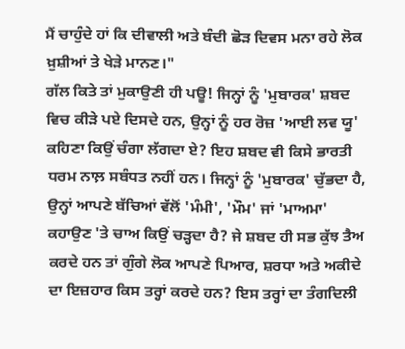ਮੈਂ ਚਾਹੁੰਦੇ ਹਾਂ ਕਿ ਦੀਵਾਲੀ ਅਤੇ ਬੰਦੀ ਛੋੜ ਦਿਵਸ ਮਨਾ ਰਹੇ ਲੋਕ ਖ਼ੁਸ਼ੀਆਂ ਤੇ ਖੇੜੇ ਮਾਨਣ।"
ਗੱਲ ਕਿਤੇ ਤਾਂ ਮੁਕਾਉਣੀ ਹੀ ਪਊ! ਜਿਨ੍ਹਾਂ ਨੂੰ 'ਮੁਬਾਰਕ' ਸ਼ਬਦ ਵਿਚ ਕੀੜੇ ਪਏ ਦਿਸਦੇ ਹਨ, ਉਨ੍ਹਾਂ ਨੂੰ ਹਰ ਰੋਜ਼ 'ਆਈ ਲਵ ਯੂ' ਕਹਿਣਾ ਕਿਉਂ ਚੰਗਾ ਲੱਗਦਾ ਏ? ਇਹ ਸ਼ਬਦ ਵੀ ਕਿਸੇ ਭਾਰਤੀ ਧਰਮ ਨਾਲ਼ ਸਬੰਧਤ ਨਹੀਂ ਹਨ। ਜਿਨ੍ਹਾਂ ਨੂੰ 'ਮੁਬਾਰਕ' ਚੁੱਭਦਾ ਹੈ, ਉਨ੍ਹਾਂ ਆਪਣੇ ਬੱਚਿਆਂ ਵੱਲੋਂ 'ਮੰਮੀ', 'ਮੌਮ' ਜਾਂ 'ਮਾਅਮਾ' ਕਹਾਉਣ 'ਤੇ ਚਾਅ ਕਿਉਂ ਚੜ੍ਹਦਾ ਹੈ? ਜੇ ਸ਼ਬਦ ਹੀ ਸਭ ਕੁੱਝ ਤੈਅ ਕਰਦੇ ਹਨ ਤਾਂ ਗੁੰਗੇ ਲੋਕ ਆਪਣੇ ਪਿਆਰ, ਸ਼ਰਧਾ ਅਤੇ ਅਕੀਦੇ ਦਾ ਇਜ਼ਹਾਰ ਕਿਸ ਤਰ੍ਹਾਂ ਕਰਦੇ ਹਨ? ਇਸ ਤਰ੍ਹਾਂ ਦਾ ਤੰਗਦਿਲੀ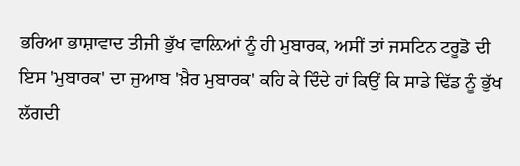ਭਰਿਆ ਭਾਸ਼ਾਵਾਦ ਤੀਜੀ ਭੁੱਖ ਵਾਲ਼ਿਆਂ ਨੂੰ ਹੀ ਮੁਬਾਰਕ, ਅਸੀਂ ਤਾਂ ਜਸਟਿਨ ਟਰੂਡੋ ਦੀ ਇਸ 'ਮੁਬਾਰਕ' ਦਾ ਜੁਆਬ 'ਖ਼ੈਰ ਮੁਬਾਰਕ' ਕਹਿ ਕੇ ਦਿੰਦੇ ਹਾਂ ਕਿਉਂ ਕਿ ਸਾਡੇ ਢਿੱਡ ਨੂੰ ਭੁੱਖ ਲੱਗਦੀ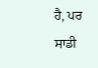ਹੈ, ਪਰ ਸਾਡੀ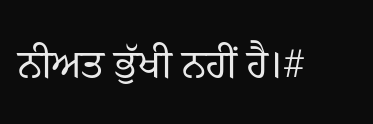ਨੀਅਤ ਭੁੱਖੀ ਨਹੀਂ ਹੈ।#